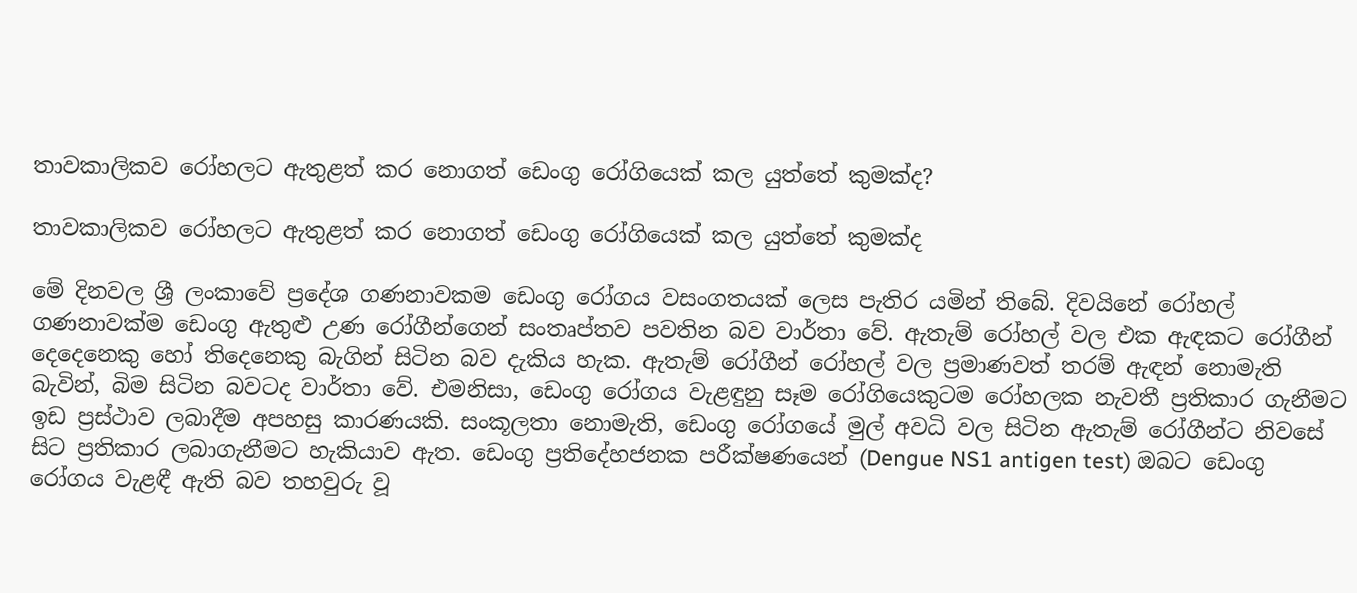තාවකාලිකව රෝහලට ඇතුළත් කර නොගත් ඩෙංගු රෝගියෙක් කල යුත්තේ කුමක්ද?

තාවකාලිකව රෝහලට ඇතුළත් කර නොගත් ඩෙංගු රෝගියෙක් කල යුත්තේ කුමක්ද

මේ දිනවල ශ්‍රී ලංකාවේ ප්‍රදේශ ගණනාවකම ඩෙංගු රෝගය වසංගතයක් ලෙස පැතිර යමින් තිබේ. දිවයිනේ රෝහල් ගණනාවක්ම ඩෙංගු ඇතුළු උණ රෝගීන්ගෙන් සංතෘප්තව පවතින බව වාර්තා වේ. ඇතැම් රෝහල් වල එක ඇඳකට රෝගීන් දෙදෙනෙකු හෝ තිදෙනෙකු බැගින් සිටින බව දැකිය හැක. ඇතැම් රෝගීන් රෝහල් වල ප්‍රමාණවත් තරම් ඇඳන් නොමැති බැවින්, බිම සිටින බවටද වාර්තා වේ. එමනිසා, ඩෙංගු රෝගය වැළඳුනු සෑම රෝගියෙකුටම රෝහලක නැවතී ප්‍රතිකාර ගැනීමට ඉඩ ප්‍රස්ථාව ලබාදීම අපහසු කාරණයකි. සංකූලතා නොමැති, ඩෙංගු රෝගයේ මුල් අවධි වල සිටින ඇතැම් රෝගීන්ට නිවසේ සිට ප්‍රතිකාර ලබාගැනීමට හැකියාව ඇත. ඩෙංගු ප්‍රතිදේහජනක පරීක්ෂණයෙන් (Dengue NS1 antigen test) ඔබට ඩෙංගු රෝගය වැළඳී ඇති බව තහවුරු වූ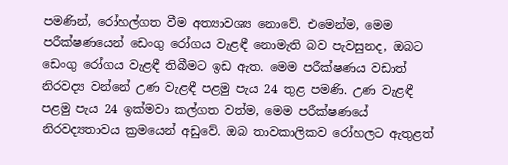පමණින්, රෝහල්ගත වීම අත්‍යාවශ්‍ය නොවේ. එමෙන්ම, මෙම පරීක්ෂණයෙන් ඩෙංගු රෝගය වැළඳී නොමැති බව පැවසුනද, ඔබට ඩෙංගු රෝගය වැළඳී තිබීමට ඉඩ ඇත. මෙම පරීක්ෂණය වඩාත් නිරවද්‍ය වන්නේ උණ වැළඳී පළමු පැය 24 තුළ පමණි. උණ වැළඳී පළමු පැය 24 ඉක්මවා කල්ගත වත්ම, මෙම පරීක්ෂණයේ නිරවද්‍යතාවය ක්‍රමයෙන් අඩුවේ. ඔබ තාවකාලිකව රෝහලට ඇතුළත්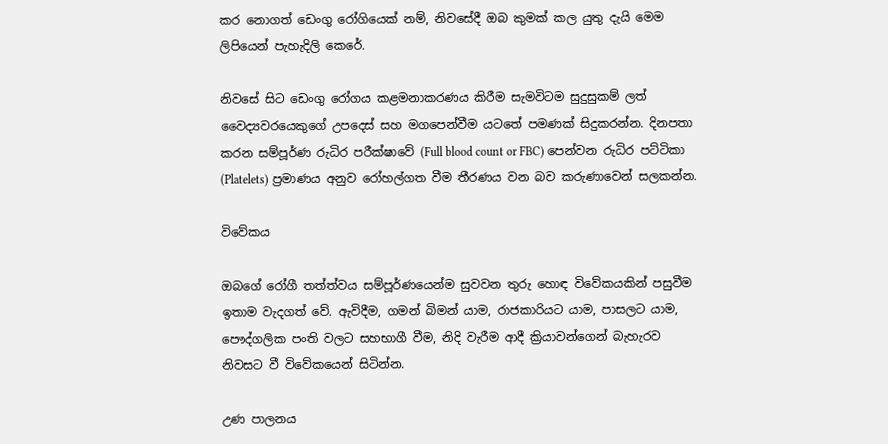කර නොගත් ඩෙංගු රෝගියෙක් නම්, නිවසේදී ඔබ කුමක් කල යුතු දැයි මෙම ලිපියෙන් පැහැදිලි කෙරේ.

නිවසේ සිට ඩෙංගු රෝගය කළමනාකරණය කිරීම සැමවිටම සුදුසුකම් ලත් වෛද්‍යවරයෙකුගේ උපදෙස් සහ මගපෙන්වීම යටතේ පමණක් සිදුකරන්න. දිනපතා කරන සම්පූර්ණ රුධිර පරීක්ෂාවේ (Full blood count or FBC) පෙන්වන රුධිර පට්ටිකා (Platelets) ප්‍රමාණය අනුව රෝහල්ගත වීම තීරණය වන බව කරුණාවෙන් සලකන්න.

විවේකය

ඔබගේ රෝගී තත්ත්වය සම්පූර්ණයෙන්ම සුවවන තුරු හොඳ විවේකයකින් පසුවීම ඉතාම වැදගත් වේ. ඇවිදීම, ගමන් බිමන් යාම, රාජකාරියට යාම, පාසලට යාම, පෞද්ගලික පංති වලට සහභාගී වීම, නිදි වැරීම ආදී ක්‍රියාවන්ගෙන් බැහැරව නිවසට වී විවේකයෙන් සිටින්න.

උණ පාලනය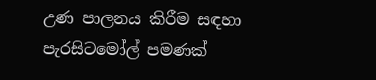උණ පාලනය කිරීම සඳහා පැරසිටමෝල් පමණක්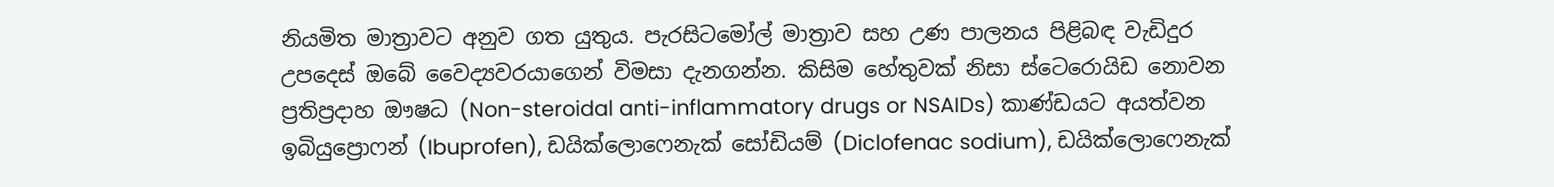නියමිත මාත්‍රාවට අනුව ගත යුතුය. පැරසිටමෝල් මාත්‍රාව සහ උණ පාලනය පිළිබඳ වැඩිදුර උපදෙස් ඔබේ වෛද්‍යවරයාගෙන් විමසා දැනගන්න. කිසිම හේතුවක් නිසා ස්ටෙරොයිඩ නොවන ප්‍රතිප්‍රදාහ ඖෂධ (Non-steroidal anti-inflammatory drugs or NSAIDs) කාණ්ඩයට අයත්වන ඉබියුප්‍රොෆන් (Ibuprofen), ඩයික්ලොෆෙනැක් සෝඩියම් (Diclofenac sodium), ඩයික්ලොෆෙනැක්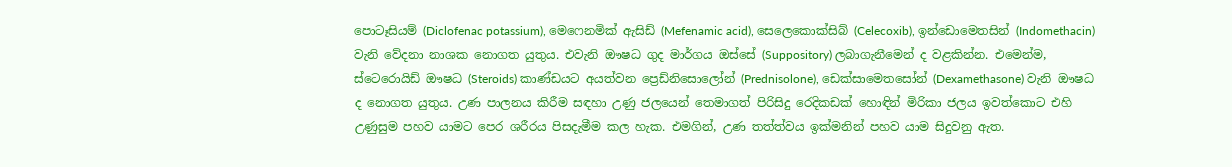පොටෑසියම් (Diclofenac potassium), මෙෆෙනමික් ඇසිඩ් (Mefenamic acid), සෙලෙකොක්සිබ් (Celecoxib), ඉන්ඩොමෙතසින් (Indomethacin) වැනි වේදනා නාශක නොගත යුතුය. එවැනි ඖෂධ ගුද මාර්ගය ඔස්සේ (Suppository) ලබාගැනීමෙන් ද වළකින්න. එමෙන්ම, ස්ටෙරොයිඩ් ඖෂධ (Steroids) කාණ්ඩයට අයත්වන ප්‍රෙඩ්නිසොලෝන් (Prednisolone), ඩෙක්සාමෙතසෝන් (Dexamethasone) වැනි ඖෂධ ද නොගත යුතුය. උණ පාලනය කිරීම සඳහා උණු ජලයෙන් තෙමාගත් පිරිසිදු රෙදිකඩක් හොඳින් මිරිකා ජලය ඉවත්කොට එහි උණුසුම පහව යාමට පෙර ශරීරය පිසදැමීම කල හැක. එමගින්, උණ තත්ත්වය ඉක්මනින් පහව යාම සිදුවනු ඇත.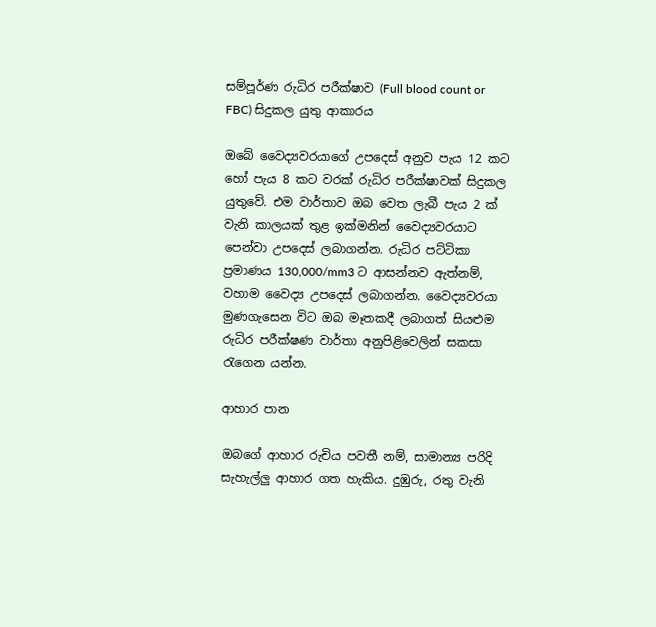සම්පූර්ණ රුධිර පරීක්ෂාව (Full blood count or FBC) සිදුකල යුතු ආකාරය

ඔබේ වෛද්‍යවරයාගේ උපදෙස් අනුව පැය 12 කට හෝ පැය 8 කට වරක් රුධිර පරීක්ෂාවක් සිදුකල යුතුවේ. එම වාර්තාව ඔබ වෙත ලැබී පැය 2 ක් වැනි කාලයක් තුළ ඉක්මනින් වෛද්‍යවරයාට පෙන්වා උපදෙස් ලබාගන්න. රුධිර පට්ටිකා ප්‍රමාණය 130,000/mm3 ට ආසන්නව ඇත්නම්, වහාම වෛද්‍ය උපදෙස් ලබාගන්න. වෛද්‍යවරයා මුණගැසෙන විට ඔබ මෑතකදී ලබාගත් සියළුම රුධිර පරීක්ෂණ වාර්තා අනුපිළිවෙලින් සකසා රැගෙන යන්න.

ආහාර පාන

ඔබගේ ආහාර රුචිය පවතී නම්, සාමාන්‍ය පරිදි සැහැල්ලු ආහාර ගත හැකිය. දුඹුරු, රතු වැනි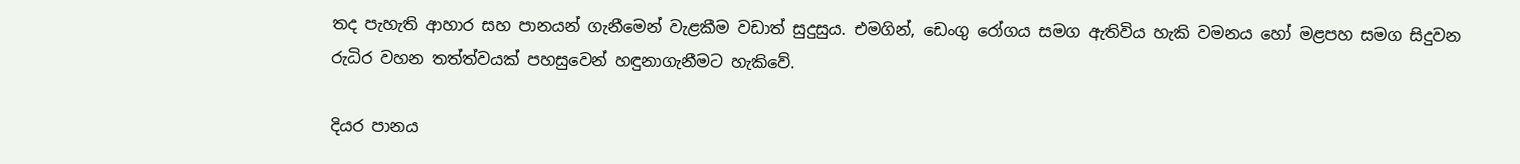තද පැහැති ආහාර සහ පානයන් ගැනීමෙන් වැළකීම වඩාත් සුදුසුය. එමගින්, ඩෙංගු රෝගය සමග ඇතිවිය හැකි වමනය හෝ මළපහ සමග සිදුවන රුධිර වහන තත්ත්වයක් පහසුවෙන් හඳුනාගැනීමට හැකිවේ.

දියර පානය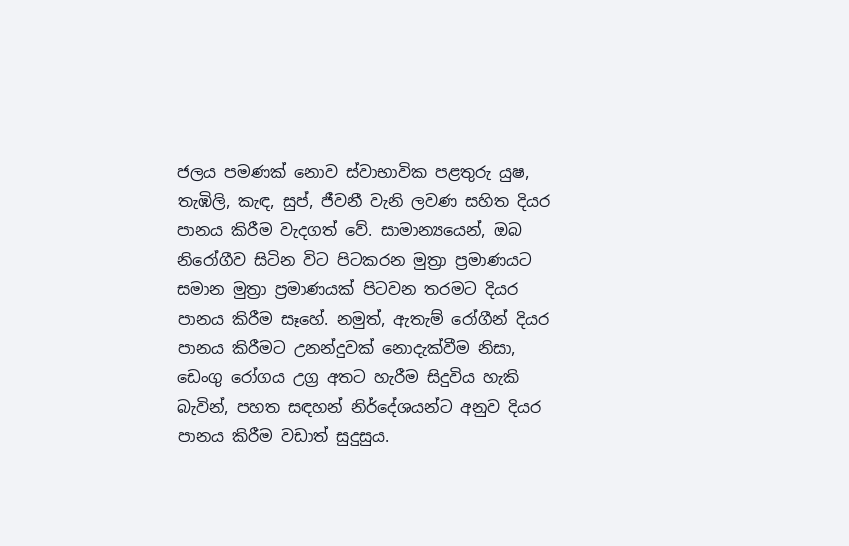ජලය පමණක් නොව ස්වාභාවික පළතුරු යුෂ, තැඹිලි, කැඳ, සුප්, ජීවනී වැනි ලවණ සහිත දියර පානය කිරීම වැදගත් වේ. සාමාන්‍යයෙන්, ඔබ නිරෝගීව සිටින විට පිටකරන මුත්‍රා ප්‍රමාණයට සමාන මුත්‍රා ප්‍රමාණයක් පිටවන තරමට දියර පානය කිරීම සෑහේ. නමුත්, ඇතැම් රෝගීන් දියර පානය කිරීමට උනන්දුවක් නොදැක්වීම නිසා, ඩෙංගු රෝගය උග්‍ර අතට හැරීම සිදුවිය හැකි බැවින්, පහත සඳහන් නිර්දේශයන්ට අනුව දියර පානය කිරීම වඩාත් සුදුසුය.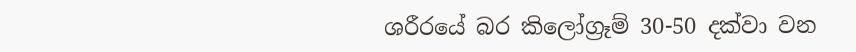ශරීරයේ බර කිලෝග්‍රෑම් 30-50 දක්වා වන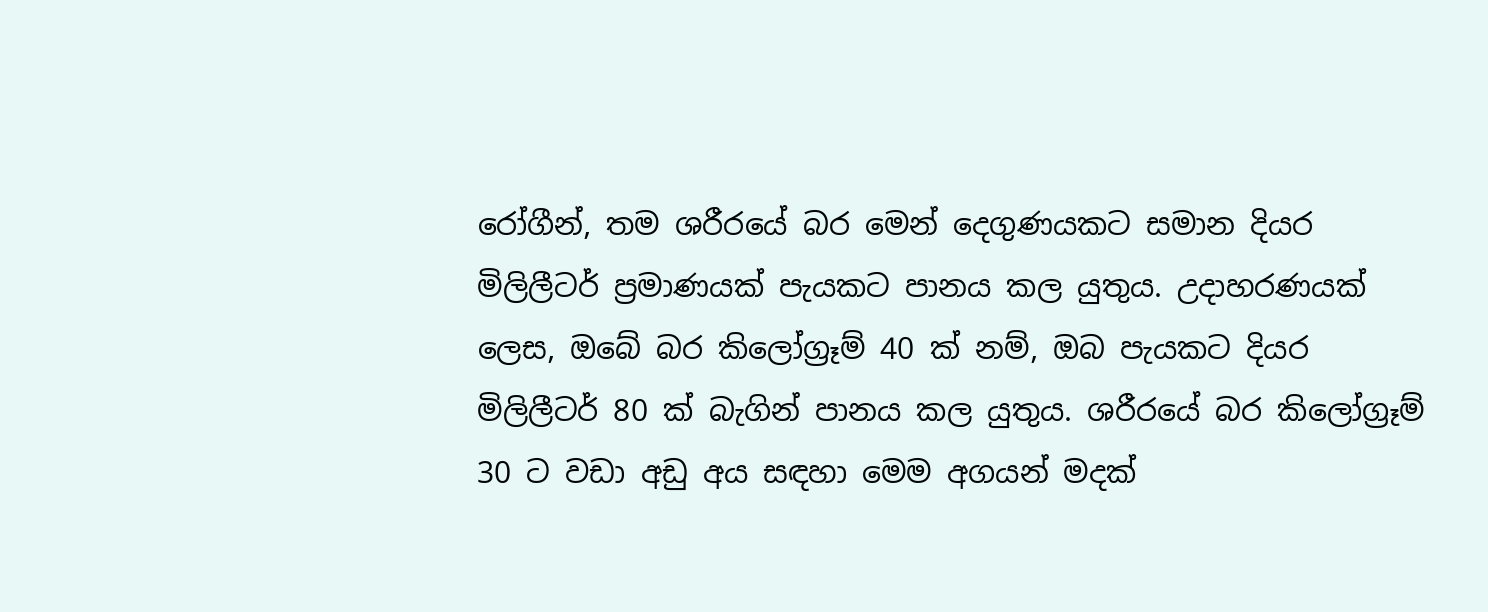රෝගීන්, තම ශරීරයේ බර මෙන් දෙගුණයකට සමාන දියර මිලිලීටර් ප්‍රමාණයක් පැයකට පානය කල යුතුය. උදාහරණයක් ලෙස, ඔබේ බර කිලෝග්‍රෑම් 40 ක් නම්, ඔබ පැයකට දියර මිලිලීටර් 80 ක් බැගින් පානය කල යුතුය. ශරීරයේ බර කිලෝග්‍රෑම් 30 ට වඩා අඩු අය සඳහා මෙම අගයන් මදක්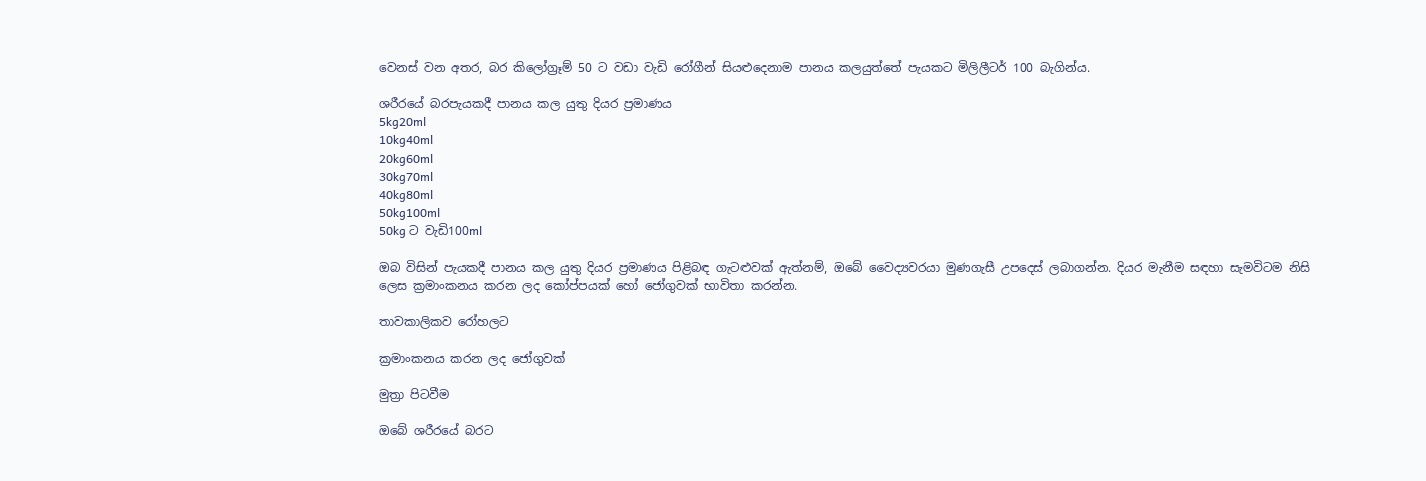වෙනස් වන අතර, බර කිලෝග්‍රෑම් 50 ට වඩා වැඩි රෝගීන් සියළුදෙනාම පානය කලයුත්තේ පැයකට මිලිලීටර් 100 බැගින්ය.

ශරීරයේ බරපැයකදී පානය කල යුතු දියර ප්‍රමාණය
5kg20ml
10kg40ml
20kg60ml
30kg70ml
40kg80ml
50kg100ml
50kg ට වැඩි100ml

ඔබ විසින් පැයකදී පානය කල යුතු දියර ප්‍රමාණය පිළිබඳ ගැටළුවක් ඇත්නම්, ඔබේ වෛද්‍යවරයා මුණගැසී උපදෙස් ලබාගන්න. දියර මැනීම සඳහා සැමවිටම නිසි ලෙස ක්‍රමාංකනය කරන ලද කෝප්පයක් හෝ ජෝගුවක් භාවිතා කරන්න.

තාවකාලිකව රෝහලට

ක්‍රමාංකනය කරන ලද ජෝගුවක්

මුත්‍රා පිටවීම

ඔබේ ශරීරයේ බරට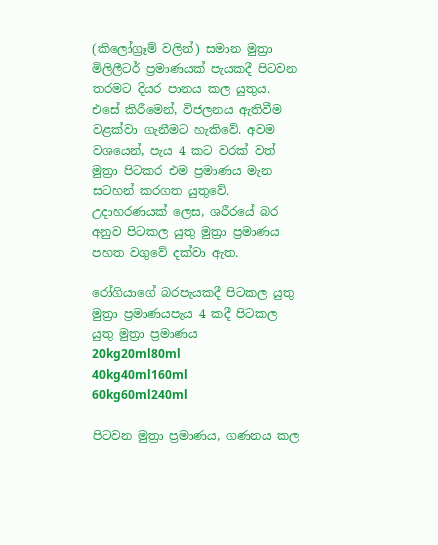(කිලෝග්‍රෑම් වලින්) සමාන මුත්‍රා මිලිලීටර් ප්‍රමාණයක් පැයකදී පිටවන තරමට දියර පානය කල යුතුය. එසේ කිරීමෙන්, විජලනය ඇතිවීම වළක්වා ගැනීමට හැකිවේ. අවම වශයෙන්, පැය 4 කට වරක් වත් මුත්‍රා පිටකර එම ප්‍රමාණය මැන සටහන් කරගත යුතුවේ. උදාහරණයක් ලෙස, ශරීරයේ බර අනුව පිටකල යුතු මුත්‍රා ප්‍රමාණය පහත වගුවේ දක්වා ඇත.

රෝගියාගේ බරපැයකදී පිටකල යුතු මුත්‍රා ප්‍රමාණයපැය 4 කදී පිටකල යුතු මුත්‍රා ප්‍රමාණය
20kg20ml80ml
40kg40ml160ml
60kg60ml240ml

පිටවන මුත්‍රා ප්‍රමාණය, ගණනය කල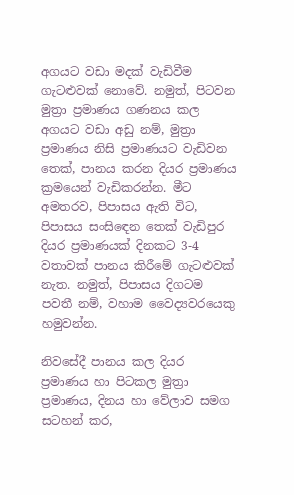අගයට වඩා මදක් වැඩිවීම ගැටළුවක් නොවේ. නමුත්, පිටවන මුත්‍රා ප්‍රමාණය ගණනය කල අගයට වඩා අඩු නම්, මුත්‍රා ප්‍රමාණය නිසි ප්‍රමාණයට වැඩිවන තෙක්, පානය කරන දියර ප්‍රමාණය ක්‍රමයෙන් වැඩිකරන්න. මීට අමතරව, පිපාසය ඇති විට, පිපාසය සංසිඳෙන තෙක් වැඩිපුර දියර ප්‍රමාණයක් දිනකට 3-4 වතාවක් පානය කිරීමේ ගැටළුවක් නැත. නමුත්, පිපාසය දිගටම පවතී නම්, වහාම වෛද්‍යවරයෙකු හමුවන්න.

නිවසේදී පානය කල දියර ප්‍රමාණය හා පිටකල මුත්‍රා ප්‍රමාණය, දිනය හා වේලාව සමග සටහන් කර,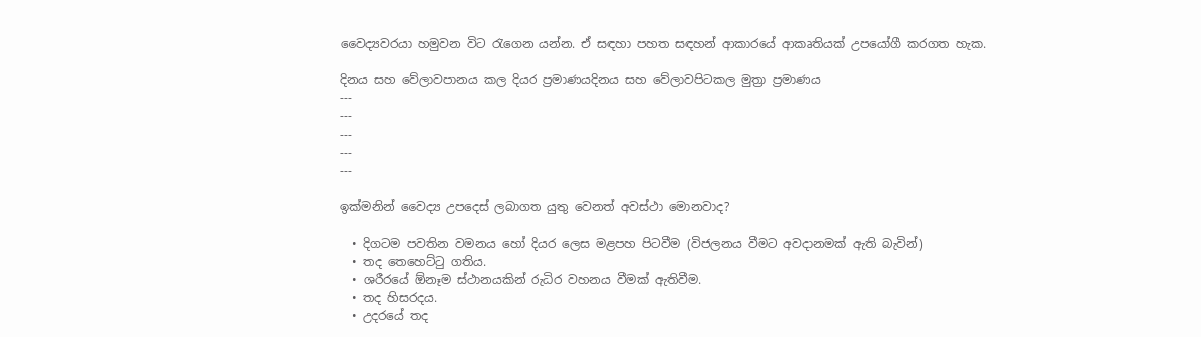වෛද්‍යවරයා හමුවන විට රැගෙන යන්න. ඒ සඳහා පහත සඳහන් ආකාරයේ ආකෘතියක් උපයෝගී කරගත හැක.

දිනය සහ වේලාවපානය කල දියර ප්‍රමාණයදිනය සහ වේලාවපිටකල මුත්‍රා ප්‍රමාණය
---
---
---
---
---

ඉක්මනින් වෛද්‍ය උපදෙස් ලබාගත යුතු වෙනත් අවස්ථා මොනවාද?

  • දිගටම පවතින වමනය හෝ දියර ලෙස මළපහ පිටවීම (විජලනය වීමට අවදානමක් ඇති බැවින්)
  • තද තෙහෙට්ටු ගතිය.
  • ශරීරයේ ඕනෑම ස්ථානයකින් රුධිර වහනය වීමක් ඇතිවීම.
  • තද හිසරදය.
  • උදරයේ තද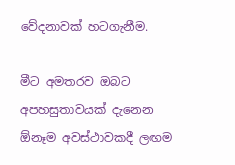වේදනාවක් හටගැනීම.

මීට අමතරව ඔබට අපහසුතාවයක් දැනෙන ඕනෑම අවස්ථාවකදී ලඟම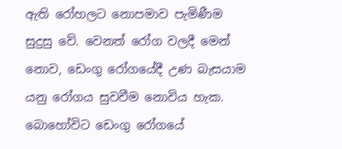ඇති රෝහලට නොපමාව පැමිණීම සුදුසු වේ. වෙනත් රෝග වලදී මෙන් නොව, ඩෙංගු රෝගයේදී උණ බැසයාම යනු රෝගය සුවවීම නොවිය හැක. බොහෝවිට ඩෙංගු රෝගයේ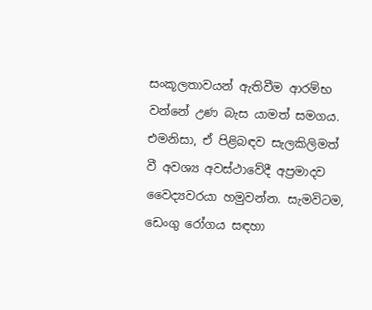සංකූලතාවයන් ඇතිවීම ආරම්භ වන්නේ උණ බැස යාමත් සමගය. එමනිසා, ඒ පිළිබඳව සැලකිලිමත් වී අවශ්‍ය අවස්ථාවේදී අප්‍රමාදව වෛද්‍යවරයා හමුවන්න. සැමවිටම, ඩෙංගු රෝගය සඳහා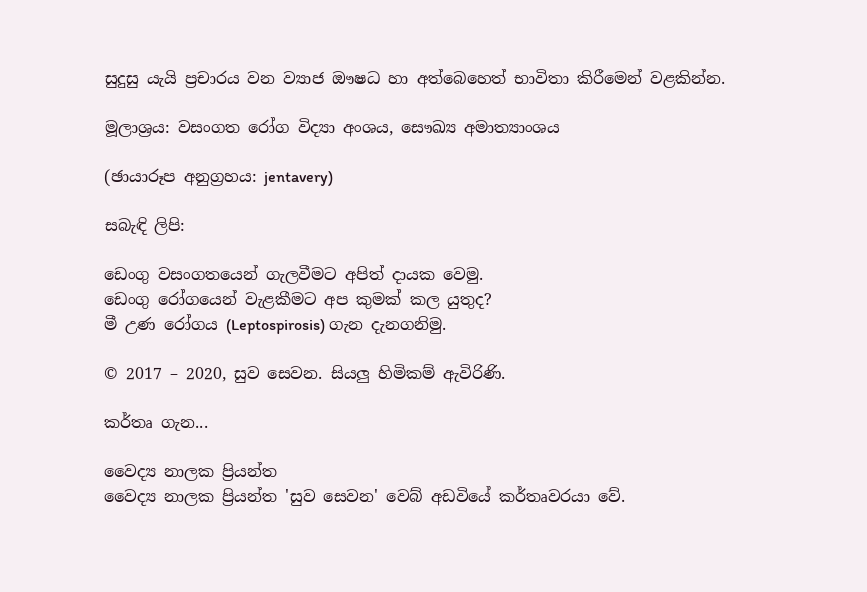සුදුසු යැයි ප්‍රචාරය වන ව්‍යාජ ඖෂධ හා අත්බෙහෙත් භාවිතා කිරීමෙන් වළකින්න.

මූලාශ්‍රය: වසංගත රෝග විද්‍යා අංශය, සෞඛ්‍ය අමාත්‍යාංශය

(ඡායාරූප අනුග්‍රහය: jentavery)

සබැඳි ලිපි:

ඩෙංගු වසංගතයෙන් ගැලවීමට අපිත් දායක වෙමු.
ඩෙංගු රෝගයෙන් වැළකීමට අප කුමක් කල යුතුද?
මී උණ රෝගය (Leptospirosis) ගැන දැනගනිමු.

© 2017 – 2020, සුව සෙවන. සියලු හිමිකම් ඇවිරිණි.

කර්තෘ ගැන...

වෛද්‍ය නාලක ප්‍රියන්ත
වෛද්‍ය නාලක ප්‍රියන්ත 'සුව සෙවන' වෙබ් අඩවියේ කර්තෘවරයා වේ.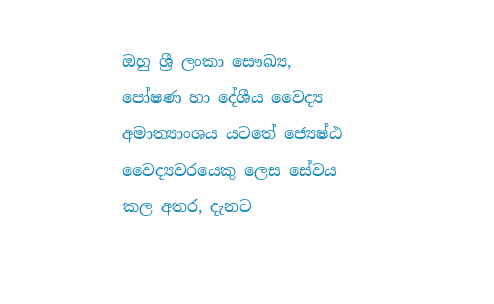ඔහු ශ්‍රී ලංකා සෞඛ්‍ය, පෝෂණ හා දේශීය වෛද්‍ය අමාත්‍යාංශය යටතේ ජ්‍යෙෂ්ඨ වෛද්‍යවරයෙකු ලෙස සේවය කල අතර, දැනට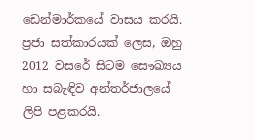ඩෙන්මාර්කයේ වාසය කරයි. ප්‍රජා සත්කාරයක් ලෙස, ඔහු 2012 වසරේ සිටම සෞඛ්‍යය හා සබැඳිව අන්තර්ජාලයේ ලිපි පළකරයි.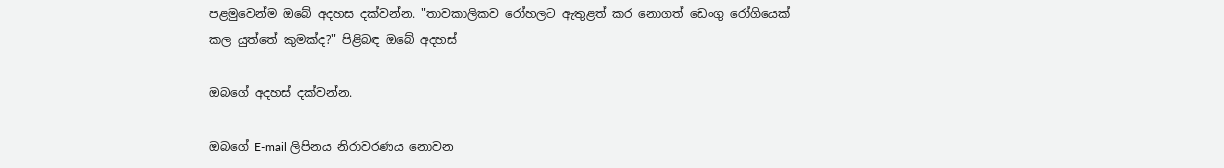පළමුවෙන්ම ඔබේ අදහස දක්වන්න. "තාවකාලිකව රෝහලට ඇතුළත් කර නොගත් ඩෙංගු රෝගියෙක් කල යුත්තේ කුමක්ද?" පිළිබඳ ඔබේ අදහස්

ඔබගේ අදහස් දක්වන්න.

ඔබගේ E-mail ලිපිනය නිරාවරණය නොවන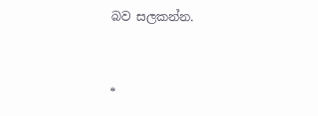බව සලකන්න.


*